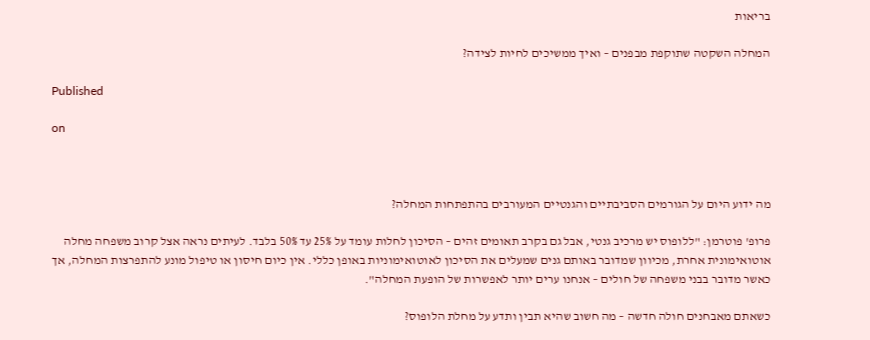בריאות

המחלה השקטה שתוקפת מבפנים – ואיך ממשיכים לחיות לצידה?

Published

on



מה ידוע היום על הגורמים הסביבתיים והגנטיים המעורבים בהתפתחות המחלה?

פרופ' פוטרמן: "ללופוס יש מרכיב גנטי, אבל גם בקרב תאומים זהים – הסיכון לחלות עומד על 25% עד 50% בלבד. לעיתים נראה אצל קרוב משפחה מחלה אוטואימונית אחרת, מכיוון שמדובר באותם גנים שמעלים את הסיכון לאוטואימוניות באופן כללי. אין כיום חיסון או טיפול מונע להתפרצות המחלה, אך כאשר מדובר בבני משפחה של חולים – אנחנו ערים יותר לאפשרות של הופעת המחלה".

כשאתם מאבחנים חולה חדשה – מה חשוב שהיא תבין ותדע על מחלת הלופוס?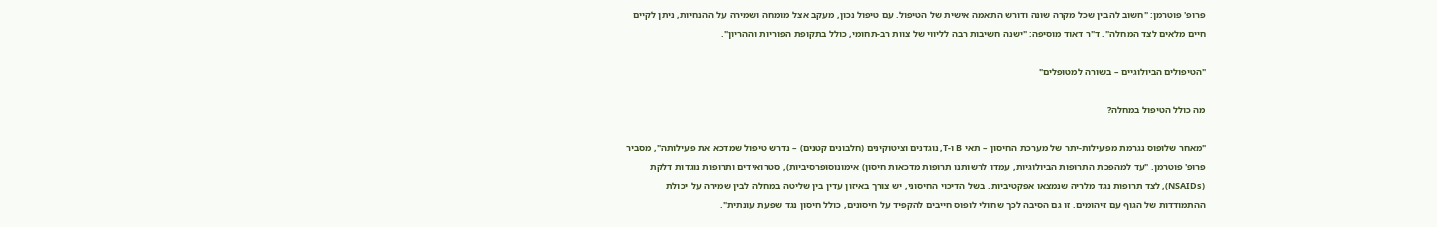פרופ' פוטרמן: "חשוב להבין שכל מקרה שונה ודורש התאמה אישית של הטיפול. עם טיפול נכון, מעקב אצל מומחה ושמירה על ההנחיות, ניתן לקיים חיים מלאים לצד המחלה". ד"ר דאוד מוסיפה: "ישנה חשיבות רבה לליווי של צוות רב-תחומי, כולל בתקופת הפוריות וההריון".

"הטיפולים הביולוגיים – בשורה למטופלים"

מה כולל הטיפול במחלה?

"מאחר שלופוס נגרמת מפעילות-יתר של מערכת החיסון – תאי B ו-T, נוגדנים וציטוקינים (חלבונים קטנים) – נדרש טיפול שמדכא את פעילותה", מסביר פרופ' פוטרמן. "עד למהפכת התרופות הביולוגיות, עמדו לרשותנו תרופות מדכאות חיסון) אימונוסופרסיביות), סטרואידים ותרופות נוגדות דלקת (NSAIDs), לצד תרופות נגד מלריה שנמצאו אפקטיביות. בשל הדיכוי החיסוני, יש צורך באיזון עדין בין שליטה במחלה לבין שמירה על יכולת ההתמודדות של הגוף עם זיהומים. זו גם הסיבה לכך שחולי לופוס חייבים להקפיד על חיסונים, כולל חיסון נגד שפעת עונתית".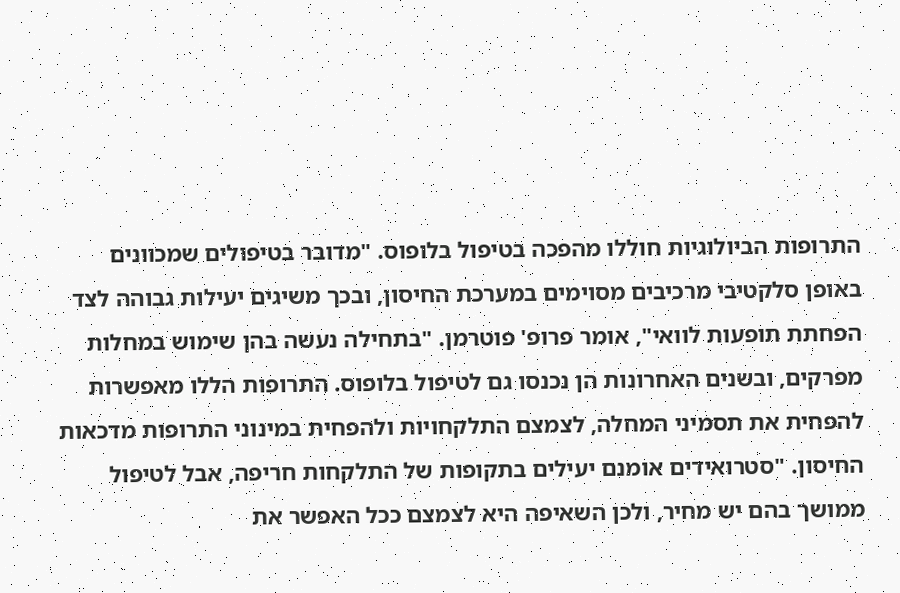התרופות הביולוגיות חוללו מהפכה בטיפול בלופוס. "מדובר בטיפולים שמכוונים באופן סלקטיבי מרכיבים מסוימים במערכת החיסון, ובכך משיגים יעילות גבוהה לצד הפחתת תופעות לוואי", אומר פרופ' פוטרמן. "בתחילה נעשה בהן שימוש במחלות מפרקים, ובשנים האחרונות הן נכנסו גם לטיפול בלופוס. התרופות הללו מאפשרות להפחית את תסמיני המחלה, לצמצם התלקחויות ולהפחית במינוני התרופות מדכאות החיסון. "סטרואידים אומנם יעילים בתקופות של התלקחות חריפה, אבל לטיפול ממושך בהם יש מחיר, ולכן השאיפה היא לצמצם ככל האפשר את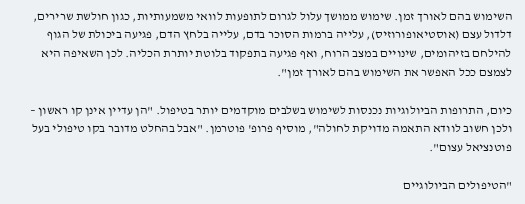השימוש בהם לאורך זמן. שימוש ממושך עלול לגרום לתופעות לוואי משמעותיות, כגון חולשת שרירים, דלדול עצם (אוסטיאופורוזיס), עלייה ברמות הסוכר בדם, עלייה בלחץ הדם, פגיעה ביכולת של הגוף להילחם בזיהומים, שינויים במצב הרוח, ואף פגיעה בתפקוד בלוטת יותרת הכליה. לכן השאיפה היא לצמצם ככל האפשר את השימוש בהם לאורך זמן".

כיום, התרופות הביולוגיות נכנסות לשימוש בשלבים מוקדמים יותר בטיפול. "הן עדיין אינן קו ראשון – ולכן חשוב לוודא התאמה מדויקת לחולה", מוסיף פרופ' פוטרמן. "אבל בהחלט מדובר בקו טיפולי בעל פוטנציאל עצום".

"הטיפולים הביולוגיים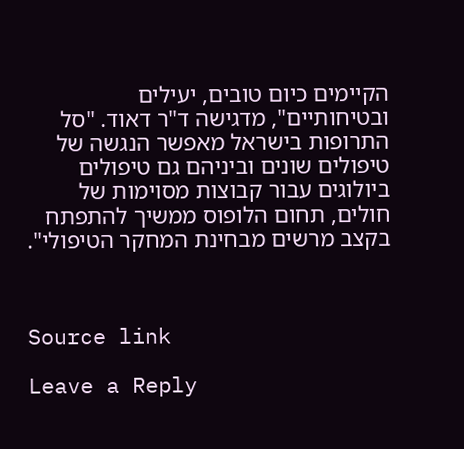הקיימים כיום טובים, יעילים ובטיחותיים", מדגישה ד"ר דאוד. "סל התרופות בישראל מאפשר הנגשה של טיפולים שונים וביניהם גם טיפולים ביולוגים עבור קבוצות מסוימות של חולים, תחום הלופוס ממשיך להתפתח בקצב מרשים מבחינת המחקר הטיפולי".



Source link

Leave a Reply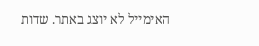האימייל לא יוצג באתר. שדות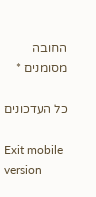החובה מסומנים *

כל העדכונים

Exit mobile version